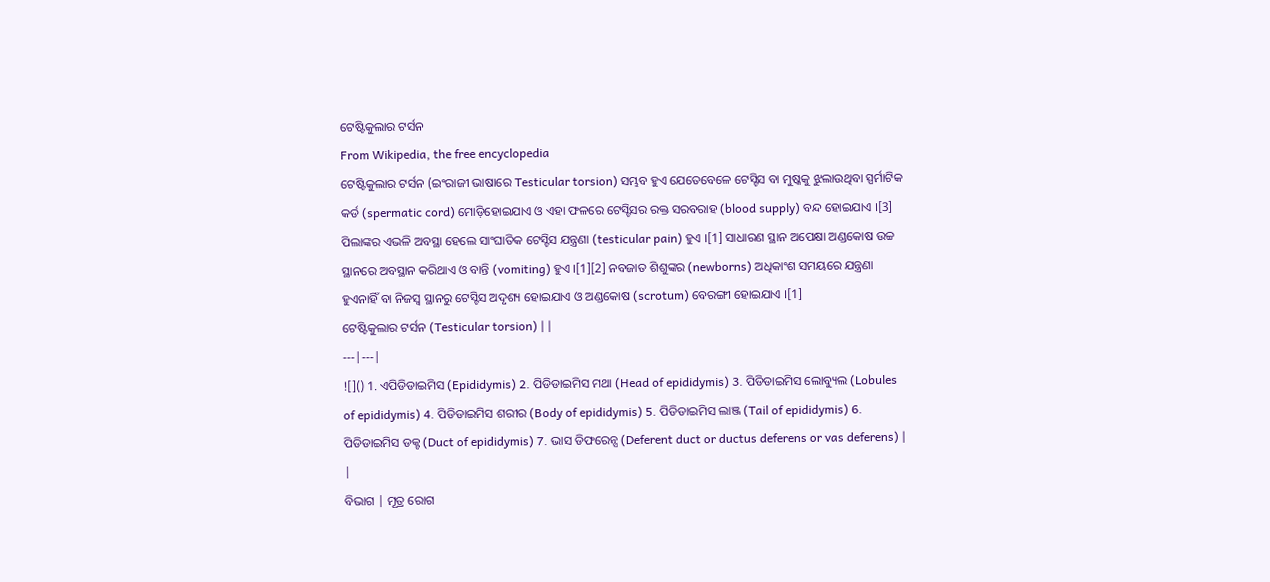ଟେଷ୍ଟିକୁଲାର ଟର୍ସନ
From Wikipedia, the free encyclopedia
ଟେଷ୍ଟିକୁଲାର ଟର୍ସନ (ଇଂରାଜୀ ଭାଷାରେ Testicular torsion) ସମ୍ଭବ ହୁଏ ଯେତେବେଳେ ଟେସ୍ଟିସ ବା ମୁଷ୍କକୁ ଝୁଲାଉଥିବା ସ୍ପର୍ମାଟିକ କର୍ଡ (spermatic cord) ମୋଡ଼ିହୋଇଯାଏ ଓ ଏହା ଫଳରେ ଟେସ୍ଟିସର ରକ୍ତ ସରବରାହ (blood supply) ବନ୍ଦ ହୋଇଯାଏ ।[3] ପିଲାଙ୍କର ଏଭଳି ଅବସ୍ଥା ହେଲେ ସାଂଘାତିକ ଟେସ୍ଟିସ ଯନ୍ତ୍ରଣା (testicular pain) ହୁଏ ।[1] ସାଧାରଣ ସ୍ଥାନ ଅପେକ୍ଷା ଅଣ୍ଡକୋଷ ଉଚ୍ଚ ସ୍ଥାନରେ ଅବସ୍ଥାନ କରିଥାଏ ଓ ବାନ୍ତି (vomiting) ହୁଏ ।[1][2] ନବଜାତ ଶିଶୁଙ୍କର (newborns) ଅଧିକାଂଶ ସମୟରେ ଯନ୍ତ୍ରଣା ହୁଏନାହିଁ ବା ନିଜସ୍ୱ ସ୍ଥାନରୁ ଟେସ୍ଟିସ ଅଦୃଶ୍ୟ ହୋଇଯାଏ ଓ ଅଣ୍ଡକୋଷ (scrotum) ବେରଙ୍ଗୀ ହୋଇଯାଏ ।[1]
ଟେଷ୍ଟିକୁଲାର ଟର୍ସନ (Testicular torsion) | |
---|---|
![]() 1. ଏପିଡିଡାଇମିସ (Epididymis) 2. ପିଡିଡାଇମିସ ମଥା (Head of epididymis) 3. ପିଡିଡାଇମିସ ଲୋବ୍ୟୁଲ (Lobules of epididymis) 4. ପିଡିଡାଇମିସ ଶରୀର (Body of epididymis) 5. ପିଡିଡାଇମିସ ଲାଞ୍ଜ (Tail of epididymis) 6. ପିଡିଡାଇମିସ ଡକ୍ଟ (Duct of epididymis) 7. ଭାସ ଡିଫରେନ୍ସ (Deferent duct or ductus deferens or vas deferens) | |
ବିଭାଗ | ମୂତ୍ର ରୋଗ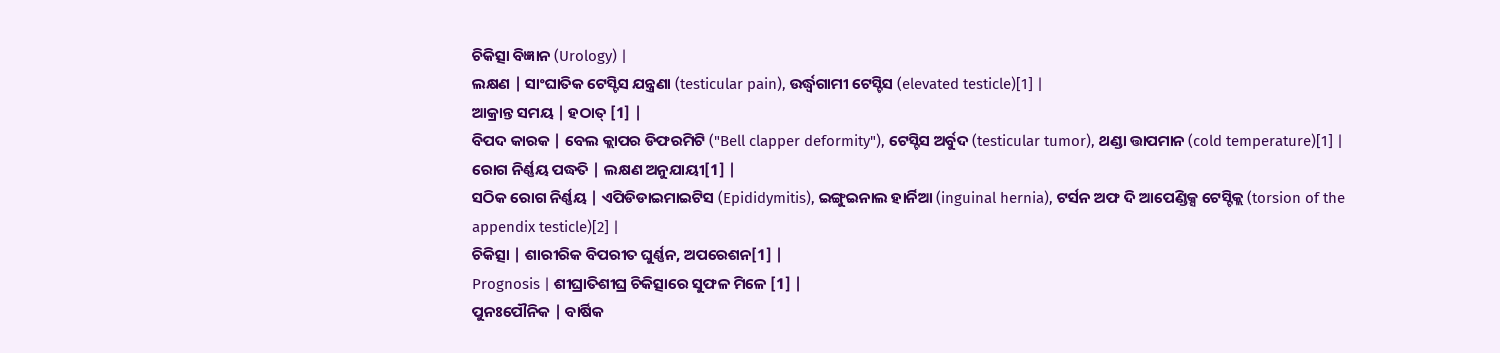ଚିକିତ୍ସା ବିଜ୍ଞାନ (Urology) |
ଲକ୍ଷଣ | ସାଂଘାତିକ ଟେସ୍ଟିସ ଯନ୍ତ୍ରଣା (testicular pain), ଉର୍ଦ୍ଧ୍ୱଗାମୀ ଟେସ୍ଟିସ (elevated testicle)[1] |
ଆକ୍ରାନ୍ତ ସମୟ | ହଠାତ୍ [1] |
ବିପଦ କାରକ | ବେଲ କ୍ଲାପର ଡିଫରମିଟି ("Bell clapper deformity"), ଟେସ୍ଟିସ ଅର୍ବୁଦ (testicular tumor), ଥଣ୍ଡା ତ୍ତାପମାନ (cold temperature)[1] |
ରୋଗ ନିର୍ଣ୍ଣୟ ପଦ୍ଧତି | ଲକ୍ଷଣ ଅନୁଯାୟୀ[1] |
ସଠିକ ରୋଗ ନିର୍ଣ୍ଣୟ | ଏପିଡିଡାଇମାଇଟିସ (Epididymitis), ଇଙ୍ଗୁଇନାଲ ହାର୍ନିଆ (inguinal hernia), ଟର୍ସନ ଅଫ ଦି ଆପେଣ୍ଡିକ୍ସ ଟେସ୍ଟିକ୍ଲ (torsion of the appendix testicle)[2] |
ଚିକିତ୍ସା | ଶାରୀରିକ ବିପରୀତ ଘୁର୍ଣ୍ଣନ, ଅପରେଶନ[1] |
Prognosis | ଶୀଘ୍ରାତିଶୀଘ୍ର ଚିକିତ୍ସାରେ ସୁଫଳ ମିଳେ [1] |
ପୁନଃପୌନିକ | ବାର୍ଷିକ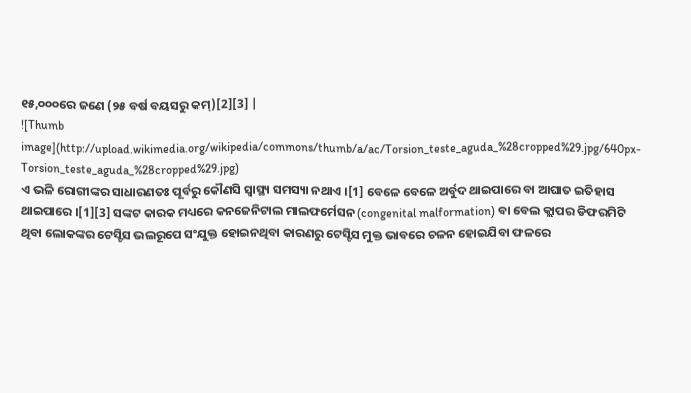୧୫,୦୦୦ରେ ଜଣେ (୨୫ ବର୍ଷ ବୟସରୁ କମ୍)[2][3] |
![Thumb image](http://upload.wikimedia.org/wikipedia/commons/thumb/a/ac/Torsion_teste_aguda_%28cropped%29.jpg/640px-Torsion_teste_aguda_%28cropped%29.jpg)
ଏ ଭଳି ରୋଗୀଙ୍କର ସାଧାରଣତଃ ପୂର୍ବରୁ କୌଣସି ସ୍ୱାସ୍ଥ୍ୟ ସମସ୍ୟା ନଥାଏ ।[1] ବେଳେ ବେଳେ ଅର୍ବୁଦ ଥାଇପାରେ ବା ଆଘାତ ଇତିହାସ ଥାଇପାରେ ।[1][3] ସଙ୍କଟ କାରକ ମଧ୍ୟରେ କନଜେନିଟାଲ ମାଲଫର୍ମେସନ (congenital malformation) ବା ବେଲ କ୍ଲାପର ଡିଫରମିଟି ଥିବା ଲୋକଙ୍କର ଟେସ୍ଟିସ ଭଲରୂପେ ସଂଯୁକ୍ତ ହୋଇନଥିବା କାରଣରୁ ଟେସ୍ଟିସ ମୁକ୍ତ ଭାବରେ ଚଳନ ହୋଇଯିବା ଫଳରେ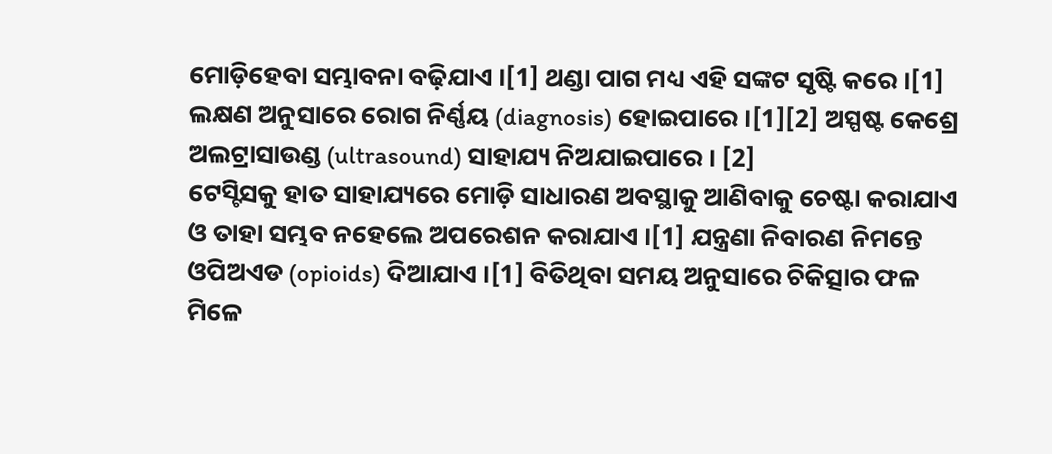ମୋଡ଼ିହେବା ସମ୍ଭାବନା ବଢ଼ିଯାଏ ।[1] ଥଣ୍ଡା ପାଗ ମଧ୍ୟ ଏହି ସଙ୍କଟ ସୃଷ୍ଟି କରେ ।[1] ଲକ୍ଷଣ ଅନୁସାରେ ରୋଗ ନିର୍ଣ୍ଣୟ (diagnosis) ହୋଇପାରେ ।[1][2] ଅସ୍ପଷ୍ଟ କେଶ୍ରେ ଅଲଟ୍ରାସାଉଣ୍ଡ (ultrasound) ସାହାଯ୍ୟ ନିଅଯାଇପାରେ । [2]
ଟେସ୍ଟିସକୁ ହାତ ସାହାଯ୍ୟରେ ମୋଡ଼ି ସାଧାରଣ ଅବସ୍ଥାକୁ ଆଣିବାକୁ ଚେଷ୍ଟା କରାଯାଏ ଓ ତାହା ସମ୍ଭବ ନହେଲେ ଅପରେଶନ କରାଯାଏ ।[1] ଯନ୍ତ୍ରଣା ନିବାରଣ ନିମନ୍ତେ ଓପିଅଏଡ (opioids) ଦିଆଯାଏ ।[1] ବିତିଥିବା ସମୟ ଅନୁସାରେ ଚିକିତ୍ସାର ଫଳ ମିଳେ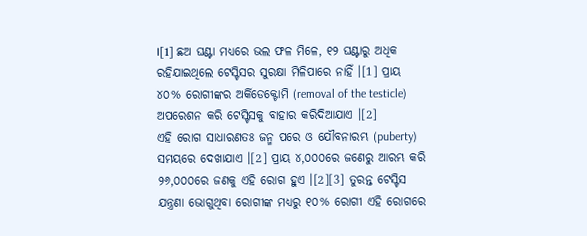।[1] ଛଅ ଘଣ୍ଟା ମଧ୍ୟରେ ଭଲ ଫଳ ମିଳେ, ୧୨ ଘଣ୍ଟାରୁ ଅଧିକ ରହିଯାଇଥିଲେ ଟେସ୍ଟିସର ସୁରକ୍ଷା ମିଳିପାରେ ନାହିଁ ।[1] ପ୍ରାୟ ୪୦% ରୋଗୀଙ୍କର ଅର୍କିଡେକ୍ଟୋମି (removal of the testicle) ଅପରେଶନ କରି ଟେସ୍ଟିସକୁ ବାହାର କରିଦିଆଯାଏ ।[2]
ଏହି ରୋଗ ସାଧାରଣତଃ ଜନ୍ମ ପରେ ଓ ଯୌବନାରମ୍ଭ (puberty) ସମୟରେ ଦେଖାଯାଏ ।[2] ପ୍ରାୟ ୪,୦୦୦ରେ ଜଣେରୁ ଆରମ୍ଭ କରି ୨୬,୦୦୦ରେ ଜଣକୁ ଏହି ରୋଗ ହୁଏ ।[2][3] ତୁରନ୍ତ ଟେସ୍ଟିସ ଯନ୍ତ୍ରଣା ଭୋଗୁଥିବା ରୋଗୀଙ୍କ ମଧ୍ୟରୁ ୧୦% ରୋଗୀ ଏହି ରୋଗରେ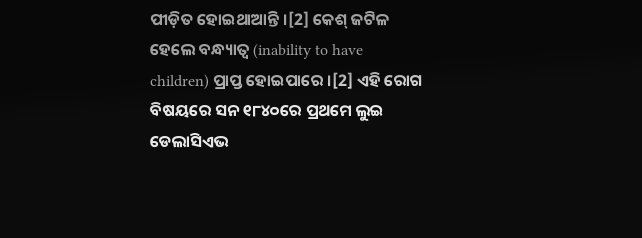ପୀଡ଼ିତ ହୋଇଥାଆନ୍ତି ।[2] କେଶ୍ ଜଟିଳ ହେଲେ ବନ୍ଧ୍ୟାତ୍ୱ (inability to have children) ପ୍ରାପ୍ତ ହୋଇପାରେ ।[2] ଏହି ରୋଗ ବିଷୟରେ ସନ ୧୮୪୦ରେ ପ୍ରଥମେ ଲୁଇ ଡେଲାସିଏଭ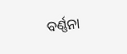ବର୍ଣ୍ଣନା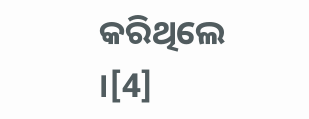କରିଥିଲେ ।[4]